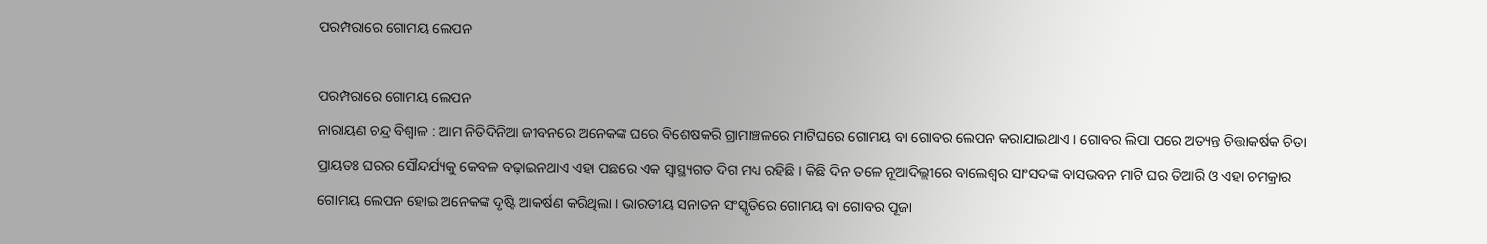ପରମ୍ପରାରେ ଗୋମୟ ଲେପନ

ପରମ୍ପରାରେ ଗୋମୟ ଲେପନ
ନାରାୟଣ ଚନ୍ଦ୍ର ବିଶ୍ୱାଳ : ଆମ ନିତିଦିନିଆ ଜୀବନରେ ଅନେକଙ୍କ ଘରେ ବିଶେଷକରି ଗ୍ରାମାଞ୍ଚଳରେ ମାଟିଘରେ ଗୋମୟ ବା ଗୋବର ଲେପନ କରାଯାଇଥାଏ । ଗୋବର ଲିପା ପରେ ଅତ୍ୟନ୍ତ ଚିତ୍ତାକର୍ଷକ ଚିତା ପ୍ରାୟତଃ ଘରର ସୌନ୍ଦର୍ଯ୍ୟକୁ କେବଳ ବଢ଼ାଇନଥାଏ ଏହା ପଛରେ ଏକ ସ୍ୱାସ୍ଥ୍ୟଗତ ଦିଗ ମଧ୍ୟ ରହିଛି । କିଛି ଦିନ ତଳେ ନୂଆଦିଲ୍ଲୀରେ ବାଲେଶ୍ୱର ସାଂସଦଙ୍କ ବାସଭବନ ମାଟି ଘର ତିଆରି ଓ ଏହା ଚମକ୍ରାର ଗୋମୟ ଲେପନ ହୋଇ ଅନେକଙ୍କ ଦୃଷ୍ଟି ଆକର୍ଷଣ କରିଥିଲା । ଭାରତୀୟ ସନାତନ ସଂସ୍କୃତିରେ ଗୋମୟ ବା ଗୋବର ପୂଜା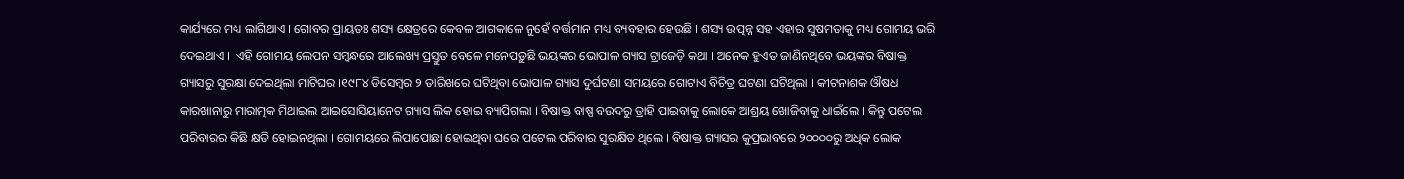କାର୍ଯ୍ୟରେ ମଧ୍ୟ ଲାଗିଥାଏ । ଗୋବର ପ୍ରାୟତଃ ଶସ୍ୟ କ୍ଷେତ୍ରରେ କେବଳ ଆଗକାଳେ ନୁହେଁ ବର୍ତ୍ତମାନ ମଧ୍ୟ ବ୍ୟବହାର ହେଉଛି । ଶସ୍ୟ ଉତ୍ପନ୍ନ ସହ ଏହାର ସୁଷମତାକୁ ମଧ୍ୟ ଗୋମୟ ଭରି ଦେଇଥାଏ ।  ଏହି ଗୋମୟ ଲେପନ ସମ୍ବନ୍ଧରେ ଆଲେଖ୍ୟ ପ୍ରସ୍ତୁତ ବେଳେ ମନେପଡ଼ୁଛି ଭୟଙ୍କର ଭୋପାଳ ଗ୍ୟାସ ଟ୍ରାଜେଡ଼ି କଥା । ଅନେକ ହୁଏତ ଜାଣିନଥିବେ ଭୟଙ୍କର ବିଷାକ୍ତ ଗ୍ୟାସରୁ ସୁରକ୍ଷା ଦେଇଥିଲା ମାଟିଘର ।୧୯୮୪ ଡିସେମ୍ବର ୨ ତାରିଖରେ ଘଟିଥିବା ଭୋପାଳ ଗ୍ୟାସ ଦୁର୍ଘଟଣା ସମୟରେ ଗୋଟାଏ ବିଚିତ୍ର ଘଟଣା ଘଟିଥିଲା । କୀଟନାଶକ ଔଷଧ କାରଖାନାରୁ ମାରାତ୍ମକ ମିଥାଇଲ ଆଇସୋସିୟାନେଟ ଗ୍ୟାସ ଲିକ ହୋଇ ବ୍ୟାପିଗଲା । ବିଷାକ୍ତ ବାଷ୍ପ ବଉଦରୁ ତ୍ରାହି ପାଇବାକୁ ଲୋକେ ଆଶ୍ରୟ ଖୋଜିବାକୁ ଧାଇଁଲେ । କିନ୍ତୁ ପଟେଲ ପରିବାରର କିଛି କ୍ଷତି ହୋଇନଥିଲା । ଗୋମୟରେ ଲିପାପୋଛା ହୋଇଥିବା ଘରେ ପଟେଲ ପରିବାର ସୁରକ୍ଷିତ ଥିଲେ । ବିଷାକ୍ତ ଗ୍ୟାସର କୁପ୍ରଭାବରେ ୨୦୦୦୦ରୁ ଅଧିକ ଲୋକ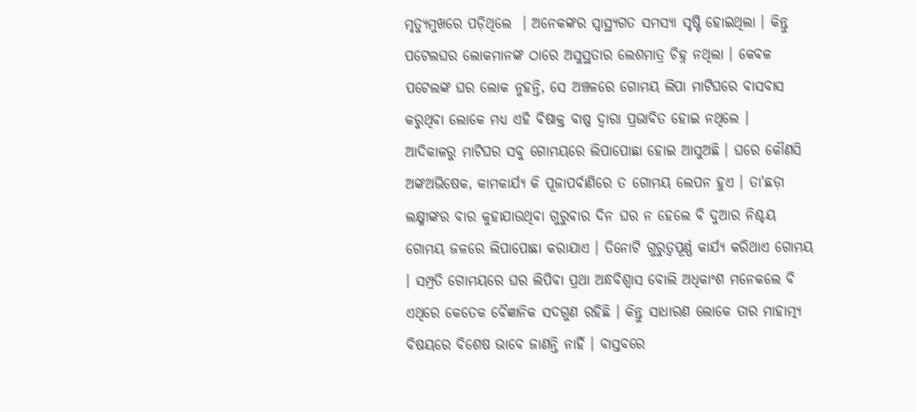ମୃତ୍ୟୁମୁଖରେ ପଡ଼ିଥିଲେ  । ଅନେକଙ୍କର ସ୍ୱାସ୍ଥ୍ୟଗତ ସମସ୍ୟା ସୃଷ୍ଟି ହୋଇଥିଲା । କିନ୍ତୁ ପଟେଲଘର ଲୋକମାନଙ୍କ ଠାରେ ଅସୁସ୍ଥତାର ଲେଶମାତ୍ର ଚିହ୍ନ ନଥିଲା । କେବଳ ପଟେଲଙ୍କ ଘର ଲୋକ ନୁହନ୍ତି, ସେ ଅଞ୍ଚଳରେ ଗୋମୟ ଲିପା ମାଟିଘରେ ବାସବାସ କରୁଥିବା ଲୋକେ ମଧ୍ୟ ଏହି ବିଷାକ୍ତ ବାଷ୍ପ ଦ୍ୱାରା ପ୍ରଭାବିତ ହୋଇ ନଥିଲେ ।
ଆଦିକାଳରୁ ମାଟିଘର ସବୁ ଗୋମୟରେ ଲିପାପୋଛା ହୋଇ ଆସୁଅଛି । ଘରେ କୌଣସି ଅଙ୍କଅଭିଷେକ, କାମକାର୍ଯ୍ୟ କି ପୂଜାପର୍ବାଣିରେ ତ ଗୋମୟ ଲେପନ ହୁଏ । ତା'ଛଡ଼ା ଲକ୍ଷ୍ମୀଙ୍କର ବାର କୁହାଯାଉଥିବା ଗୁରୁବାର ଦିନ ଘର ନ ହେଲେ ବି ଦୁଆର ନିଶ୍ଚୟ ଗୋମୟ ଜଳରେ ଲିପାପୋଛା କରାଯାଏ । ତିନୋଟି ଗୁରୁତ୍ୱପୂର୍ଣ୍ଣ କାର୍ଯ୍ୟ କରିଥାଏ ଗୋମୟ । ସମ୍ପ୍ରତି ଗୋମୟରେ ଘର ଲିପିବା ପ୍ରଥା ଅନ୍ଧବିଶ୍ୱାସ ବୋଲି ଅଧିକାଂଶ ମନେକଲେ ବି ଏଥିରେ କେତେକ ବୈଜ୍ଞାନିକ ସଦଗୁଣ ରହିଛି । କିନ୍ତୁ ସାଧାରଣ ଲୋକେ ତାର ମାହାତ୍ମ୍ୟ ବିଷୟରେ ବିଶେଷ ଭାବେ ଜାଣନ୍ତି ନାହିଁ । ବାସ୍ତବରେ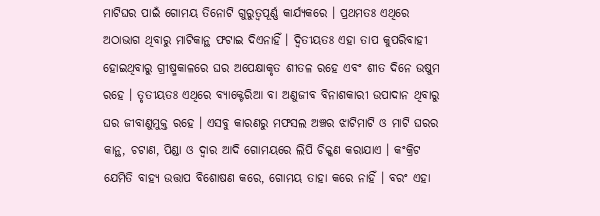ମାଟିଘର ପାଇଁ ଗୋମୟ ତିନୋଟି ଗୁରୁତ୍ୱପୂର୍ଣ୍ଣ କାର୍ଯ୍ୟକରେ । ପ୍ରଥମତଃ ଏଥିରେ ଅଠାଭାଗ ଥିବାରୁ ମାଟିକାନ୍ଥ ଫଟାଇ ଦିଏନାହିଁ । ଦ୍ୱିତୀୟତଃ ଏହା ତାପ କୁପରିବାହୀ ହୋଇଥିବାରୁ ଗ୍ରୀଷ୍ମକାଳରେ ଘର ଅପେକ୍ଷାକୃତ ଶୀତଳ ରହେ ଏବଂ ଶୀତ ଦିନେ ଉଷୁମ ରହେ । ତୃତୀୟତଃ ଏଥିରେ ବ୍ୟାକ୍ଟେରିଆ ବା ଅଣୁଜୀବ ବିନାଶକାରୀ ଉପାଦାନ ଥିବାରୁ ଘର ଜୀବାଣୁମୁକ୍ତ ରହେ । ଏସବୁ କାରଣରୁ ମଫସଲ ଅଞ୍ଚର ଝାଟିମାଟି ଓ ମାଟି ଘରର କାନ୍ଥ, ଚଟାଣ, ପିଣ୍ଡା ଓ ଦ୍ୱାର ଆଦି ଗୋମୟରେ ଲିପି ଚିକ୍କଣ କରାଯାଏ । କଂକ୍ରିଟ ଯେମିତି ବାହ୍ୟ ଉତ୍ତାପ ବିଶୋଷଣ କରେ, ଗୋମୟ ତାହା କରେ ନାହିଁ । ବରଂ ଏହା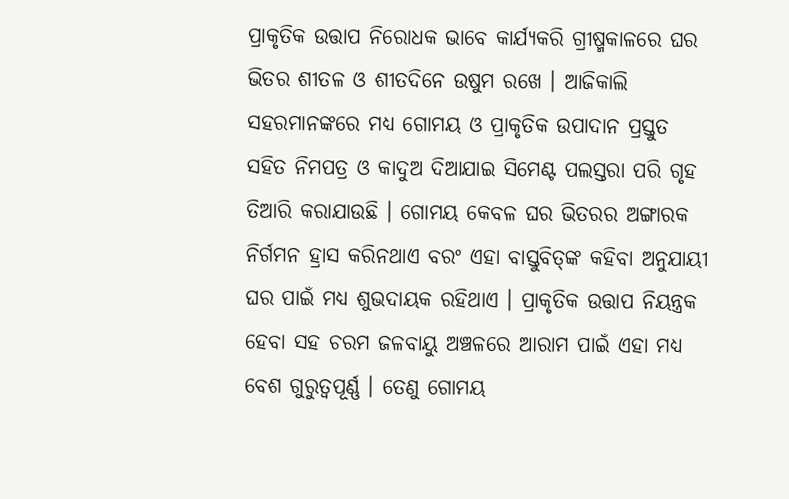ପ୍ରାକୃତିକ ଉତ୍ତାପ ନିରୋଧକ ଭାବେ କାର୍ଯ୍ୟକରି ଗ୍ରୀଷ୍ମକାଳରେ ଘର ଭିତର ଶୀତଳ ଓ ଶୀତଦିନେ ଉଷୁମ ରଖେ । ଆଜିକାଲି ସହରମାନଙ୍କରେ ମଧ୍ୟ ଗୋମୟ ଓ ପ୍ରାକୃତିକ ଉପାଦାନ ପ୍ରସ୍ତୁତ ସହିତ ନିମପତ୍ର ଓ କାଦୁଅ ଦିଆଯାଇ ସିମେଣ୍ଟ ପଲସ୍ତରା ପରି ଗୃହ ତିଆରି କରାଯାଉଛି । ଗୋମୟ କେବଳ ଘର ଭିତରର ଅଙ୍ଗାରକ ନିର୍ଗମନ ହ୍ରାସ କରିନଥାଏ ବରଂ ଏହା ବାସ୍ତୁବିତ୍‌ଙ୍କ କହିବା ଅନୁଯାୟୀ ଘର ପାଇଁ ମଧ୍ୟ ଶୁଭଦାୟକ ରହିଥାଏ । ପ୍ରାକୃତିକ ଉତ୍ତାପ ନିୟନ୍ତ୍ରକ ହେବା ସହ ଚରମ ଜଳବାୟୁ ଅଞ୍ଚଳରେ ଆରାମ ପାଇଁ ଏହା ମଧ୍ୟ ବେଶ ଗୁରୁତ୍ୱପୂର୍ଣ୍ଣ । ତେଣୁ ଗୋମୟ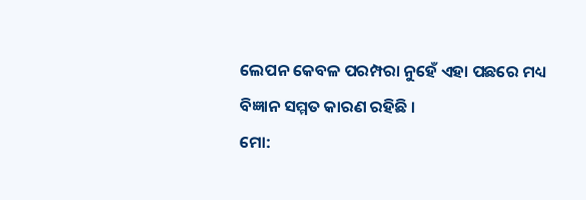ଲେପନ କେବଳ ପରମ୍ପରା ନୁହେଁ ଏହା ପଛରେ ମଧ୍ୟ ବିଜ୍ଞାନ ସମ୍ମତ କାରଣ ରହିଛି ।
ମୋ: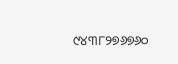୯୪୩୮୨୭୬୭୬୦